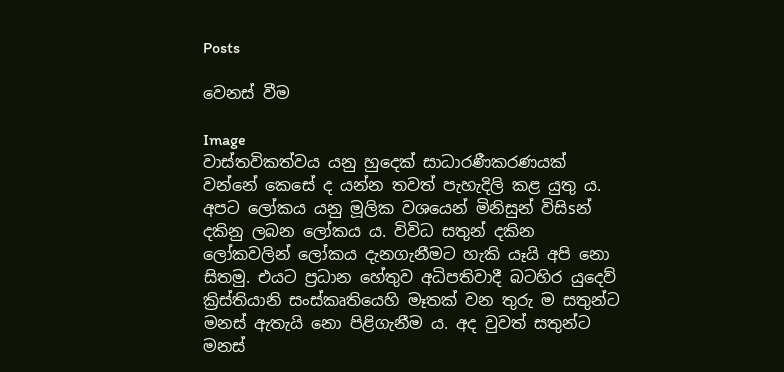Posts

වෙනස්‌ වීම

Image
වාස්‌තවිකත්වය යනු හුදෙක්‌ සාධාරණීකරණයක්‌ වන්නේ කෙසේ ද යන්න තවත් පැහැදිලි කළ යුතු ය. අපට ලෝකය යනු මූලික වශයෙන් මිනිසුන් විසිsන් දකිනු ලබන ලෝකය ය. විවිධ සතුන් දකින ලෝකවලින් ලෝකය දැනගැනීමට හැකි යෑයි අපි නො සිතමු. එයට ප්‍රධාන හේතුව අධිපතිවාදී බටහිර යුදෙව් ක්‍රිස්‌තියානි සංස්‌කෘතියෙහි මෑතක්‌ වන තුරු ම සතුන්ට මනස්‌ ඇතැයි නො පිළිගැනීම ය. අද වුවත් සතුන්ට මනස්‌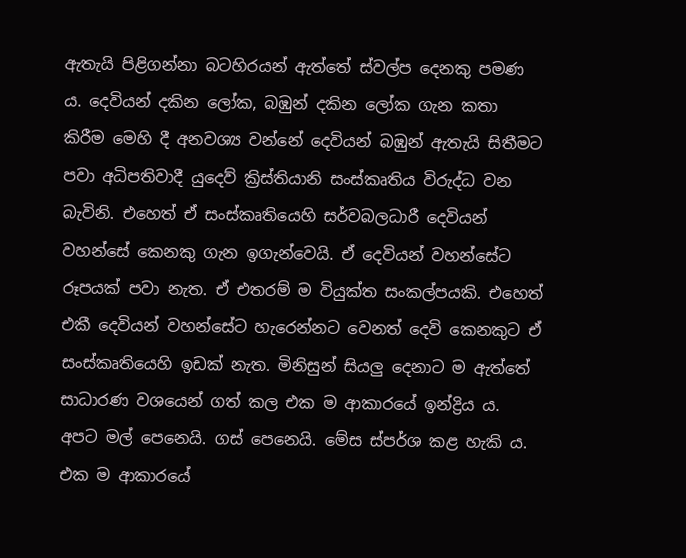ඇතැයි පිළිගන්නා බටහිරයන් ඇත්තේ ස්‌වල්ප දෙනකු පමණ ය. දෙවියන් දකින ලෝක, බඹුන් දකින ලෝක ගැන කතා කිරීම මෙහි දී අනවශ්‍ය වන්නේ දෙවියන් බඹුන් ඇතැයි සිතීමට පවා අධිපතිවාදී යුදෙව් ක්‍රිස්‌තියානි සංස්‌කෘතිය විරුද්ධ වන බැවිනි. එහෙත් ඒ සංස්‌කෘතියෙහි සර්වබලධාරී දෙවියන් වහන්සේ කෙනකු ගැන ඉගැන්වෙයි. ඒ දෙවියන් වහන්සේට රූපයක්‌ පවා නැත. ඒ එතරම් ම වියුක්‌ත සංකල්පයකි. එහෙත් එකී දෙවියන් වහන්සේට හැරෙන්නට වෙනත් දෙවි කෙනකුට ඒ සංස්‌කෘතියෙහි ඉඩක්‌ නැත. මිනිසුන් සියලු දෙනාට ම ඇත්තේ සාධාරණ වශයෙන් ගත් කල එක ම ආකාරයේ ඉන්ද්‍රිය ය. අපට මල් පෙනෙයි. ගස්‌ පෙනෙයි. මේස ස්‌පර්ශ කළ හැකි ය. එක ම ආකාරයේ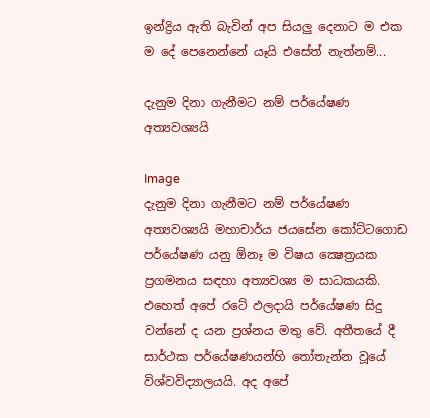ඉන්ද්‍රිය ඇති බැවින් අප සියලු දෙනාට ම එක ම දේ පෙනෙන්නේ යෑයි එසේත් නැත්නම්...

දැනුම දිනා ගැනීමට නම් පර්යේෂණ අත්‍යවශ්‍යයි

Image
දැනුම දිනා ගැනීමට නම් පර්යේෂණ අත්‍යවශ්‍යයි මහාචාර්ය ජයසේන කෝට්‌ටගොඩ පර්යේෂණ යනු ඕනෑ ම විෂය ක්‍ෂෙත්‍රයක ප්‍රගමනය සඳහා අත්‍යවශ්‍ය ම සාධකයකි. එහෙත් අපේ රටේ ඵලදායි පර්යේෂණ සිදු වන්නේ ද යන ප්‍රශ්නය මතු වේ. අතීතයේ දී සාර්ථක පර්යේෂණයන්හි තෝතැන්න වූයේ විශ්වවිද්‍යාලයයි. අද අපේ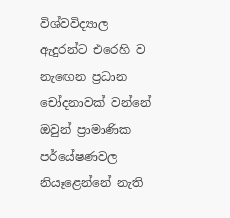විශ්වවිද්‍යාල ඇදුරන්ට එරෙහි ව නැඟෙන ප්‍රධාන චෝදනාවක්‌ වන්නේ ඔවුන් ප්‍රාමාණික පර්යේෂණවල නියෑළෙන්නේ නැති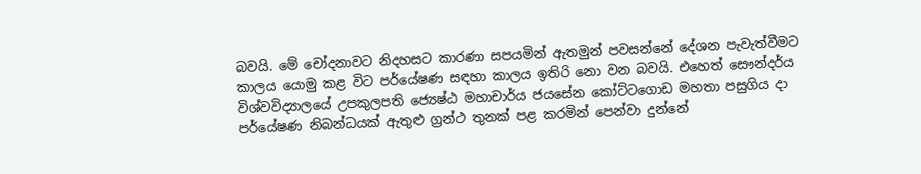බවයි. මේ චෝදනාවට නිදහසට කාරණා සපයමින් ඇතමුන් පවසන්නේ දේශන පැවැත්වීමට කාලය යොමු කළ විට පර්යේෂණ සඳහා කාලය ඉතිරි නො වන බවයි. එහෙත් සෞන්දර්ය විශ්වවිද්‍යාලයේ උපකුලපති ජ්‍යෙෂ්ඨ මහාචාර්ය ජයසේන කෝට්‌ටගොඩ මහතා පසුගිය දා පර්යේෂණ නිබන්ධයක්‌ ඇතුළු ග්‍රන්ථ තුනක්‌ පළ කරමින් පෙන්වා දුන්නේ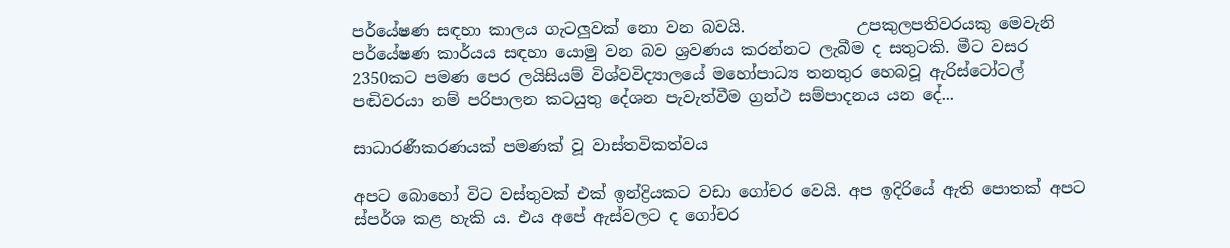පර්යේෂණ සඳහා කාලය ගැටලුවක්‌ නො වන බවයි.              උපකුලපතිවරයකු මෙවැනි පර්යේෂණ කාර්යය සඳහා යොමු වන බව ශ්‍රවණය කරන්නට ලැබීම ද සතුටකි. මීට වසර 2350කට පමණ පෙර ලයිසියම් විශ්වවිද්‍යාලයේ මහෝපාධ්‍ය තනතුර හෙබවූ ඇරිස්‌ටෝටල් පඬිවරයා නම් පරිපාලන කටයුතු දේශන පැවැත්වීම ග්‍රන්ථ සම්පාදනය යන දේ...

සාධාරණීකරණයක්‌ පමණක්‌ වූ වාස්‌තවිකත්වය

අපට බොහෝ විට වස්‌තුවක්‌ එක්‌ ඉන්ද්‍රියකට වඩා ගෝචර වෙයි. අප ඉදිරියේ ඇති පොතක්‌ අපට ස්‌පර්ශ කළ හැකි ය. එය අපේ ඇස්‌වලට ද ගෝචර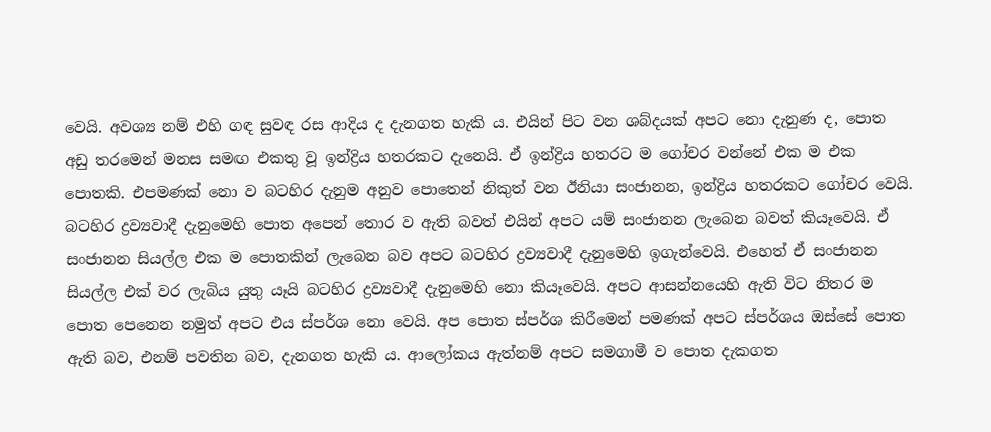වෙයි. අවශ්‍ය නම් එහි ගඳ සුවඳ රස ආදිය ද දැනගත හැකි ය. එයින් පිට වන ශබ්දයක්‌ අපට නො දැනුණ ද, පොත අඩු තරමෙන් මනස සමඟ එකතු වූ ඉන්ද්‍රිය හතරකට දැනෙයි. ඒ ඉන්ද්‍රිය හතරට ම ගෝචර වන්නේ එක ම එක පොතකි. එපමණක්‌ නො ව බටහිර දැනුම අනුව පොතෙන් නිකුත් වන ඊනියා සංජානන, ඉන්ද්‍රිය හතරකට ගෝචර වෙයි. බටහිර ද්‍රව්‍යවාදී දැනුමෙහි පොත අපෙන් තොර ව ඇති බවත් එයින් අපට යම් සංජානන ලැබෙන බවත් කියෑවෙයි. ඒ සංජානන සියල්ල එක ම පොතකින් ලැබෙන බව අපට බටහිර ද්‍රව්‍යවාදී දැනුමෙහි ඉගැන්වෙයි. එහෙත් ඒ සංජානන සියල්ල එක්‌ වර ලැබිය යුතු යෑයි බටහිර ද්‍රව්‍යවාදී දැනුමෙහි නො කියෑවෙයි. අපට ආසන්නයෙහි ඇති විට නිතර ම පොත පෙනෙන නමුත් අපට එය ස්‌පර්ශ නො වෙයි. අප පොත ස්‌පර්ශ කිරීමෙන් පමණක්‌ අපට ස්‌පර්ශය ඔස්‌සේ පොත ඇති බව, එනම් පවතින බව, දැනගත හැකි ය. ආලෝකය ඇත්නම් අපට සමගාමී ව පොත දැකගත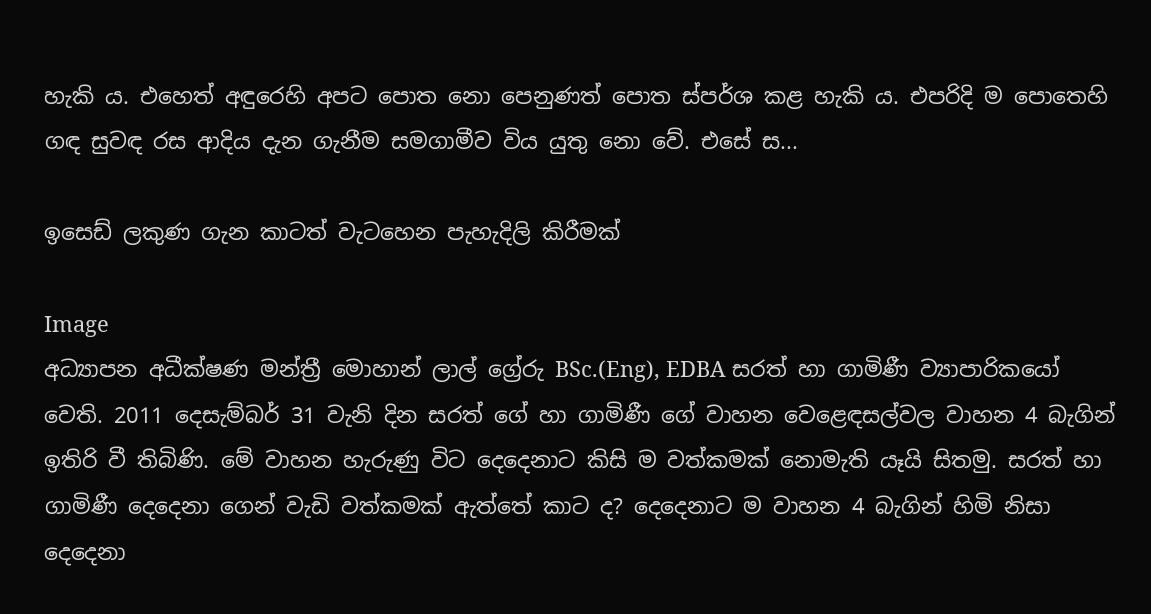හැකි ය. එහෙත් අඳුරෙහි අපට පොත නො පෙනුණත් පොත ස්‌පර්ශ කළ හැකි ය. එපරිදි ම පොතෙහි ගඳ සුවඳ රස ආදිය දැන ගැනීම සමගාමීව විය යුතු නො වේ. එසේ ස...

ඉසෙඩ් ලකුණ ගැන කාටත් වැටහෙන පැහැදිලි කිරීමක්‌

Image
අධ්‍යාපන අධීක්ෂණ මන්ත්‍රී මොහාන් ලාල් ග්‍රේරු BSc.(Eng), EDBA සරත් හා ගාමිණී ව්‍යාපාරිකයෝ වෙති. 2011 දෙසැම්බර් 31 වැනි දින සරත් ගේ හා ගාමිණී ගේ වාහන වෙළෙඳසල්වල වාහන 4 බැගින් ඉතිරි වී තිබිණි. මේ වාහන හැරුණු විට දෙදෙනාට කිසි ම වත්කමක්‌ නොමැති යෑයි සිතමු. සරත් හා ගාමිණී දෙදෙනා ගෙන් වැඩි වත්කමක්‌ ඇත්තේ කාට ද? දෙදෙනාට ම වාහන 4 බැගින් හිමි නිසා දෙදෙනා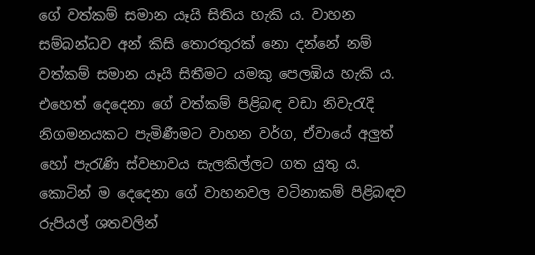ගේ වත්කම් සමාන යෑයි සිතිය හැකි ය. වාහන සම්බන්ධව අන් කිසි තොරතුරක්‌ නො දන්නේ නම් වත්කම් සමාන යෑයි සිතීමට යමකු පෙලඹිය හැකි ය. එහෙත් දෙදෙනා ගේ වත්කම් පිළිබඳ වඩා නිවැරැදි නිගමනයකට පැමිණීමට වාහන වර්ග, ඒවායේ අලුත් හෝ පැරැණි ස්‌වභාවය සැලකිල්ලට ගත යුතු ය. කොටින් ම දෙදෙනා ගේ වාහනවල වටිනාකම් පිළිබඳව රුපියල් ශතවලින්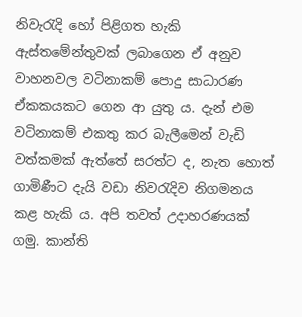නිවැරැදි හෝ පිළිගත හැකි ඇස්‌තමේන්තුවක්‌ ලබාගෙන ඒ අනුව වාහනවල වටිනාකම් පොදු සාධාරණ ඒකකයකට ගෙන ආ යුතු ය. දැන් එම වටිනාකම් එකතු කර බැලීමෙන් වැඩි වත්කමක්‌ ඇත්තේ සරත්ට ද, නැත හොත් ගාමිණීට දැයි වඩා නිවරැදිව නිගමනය කළ හැකි ය. අපි තවත් උදාහරණයක්‌ ගමු. කාන්ති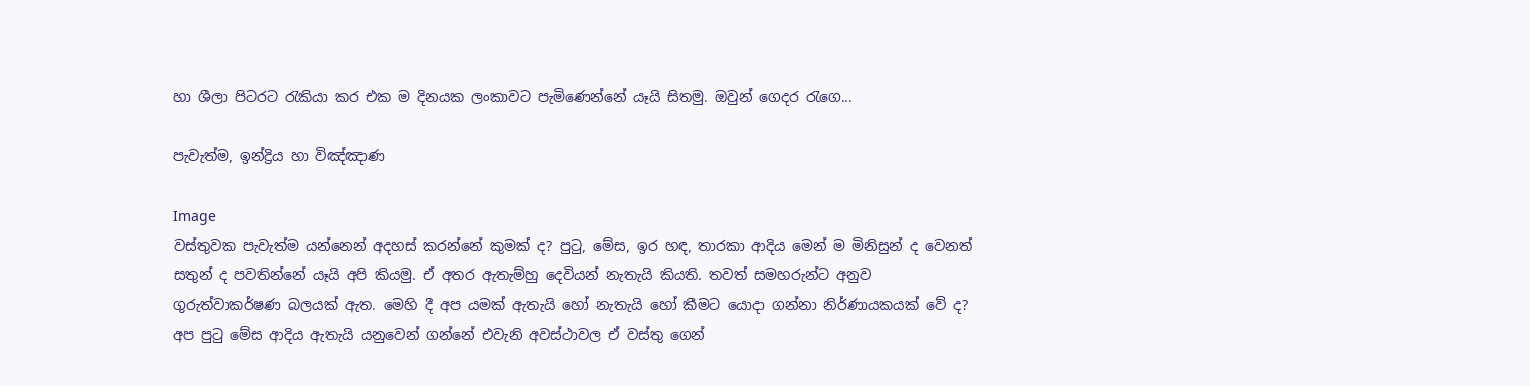හා ශීලා පිටරට රැකියා කර එක ම දිනයක ලංකාවට පැමිණෙන්නේ යෑයි සිතමු. ඔවුන් ගෙදර රැගෙ...

පැවැත්ම, ඉන්ද්‍රිය හා විඤ්ඤාණ

Image
වස්‌තුවක පැවැත්ම යන්නෙන් අදහස්‌ කරන්නේ කුමක්‌ ද? පුටු, මේස, ඉර හඳ, තාරකා ආදිය මෙන් ම මිනිසුන් ද වෙනත් සතුන් ද පවතින්නේ යෑයි අපි කියමු. ඒ අතර ඇතැම්හු දෙවියන් නැතැයි කියති. තවත් සමහරුන්ට අනුව ගුරුත්වාකර්ෂණ බලයක්‌ ඇත. මෙහි දී අප යමක්‌ ඇතැයි හෝ නැතැයි හෝ කීමට යොදා ගන්නා නිර්ණායකයක්‌ වේ ද? අප පුටු මේස ආදිය ඇතැයි යනුවෙන් ගන්නේ එවැනි අවස්‌ථාවල ඒ වස්‌තු ගෙන්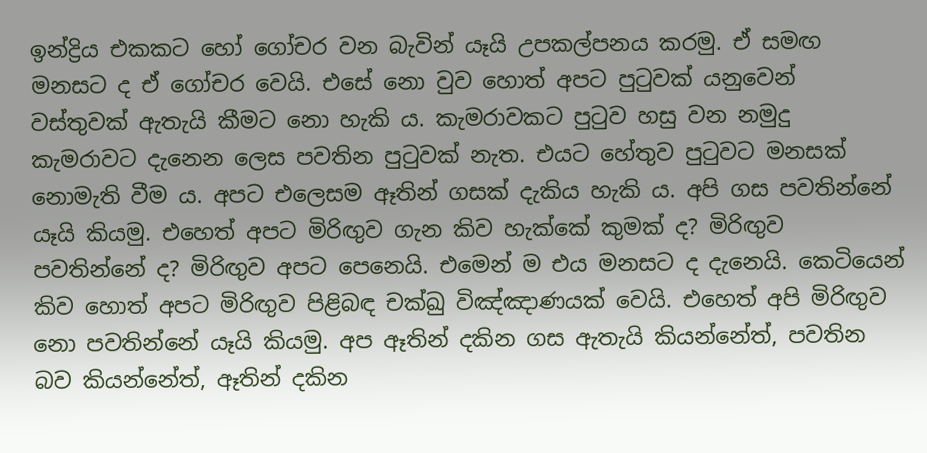ඉන්ද්‍රිය එකකට හෝ ගෝචර වන බැවින් යෑයි උපකල්පනය කරමු. ඒ සමඟ මනසට ද ඒ ගෝචර වෙයි. එසේ නො වුව හොත් අපට පුටුවක්‌ යනුවෙන් වස්‌තුවක්‌ ඇතැයි කීමට නො හැකි ය. කැමරාවකට පුටුව හසු වන නමුදු කැමරාවට දැනෙන ලෙස පවතින පුටුවක්‌ නැත. එයට හේතුව පුටුවට මනසක්‌ නොමැති වීම ය. අපට එලෙසම ඈතින් ගසක්‌ දැකිය හැකි ය. අපි ගස පවතින්නේ යෑයි කියමු. එහෙත් අපට මිරිඟුව ගැන කිව හැක්‌කේ කුමක්‌ ද? මිරිඟුව පවතින්නේ ද? මිරිඟුව අපට පෙනෙයි. එමෙන් ම එය මනසට ද දැනෙයි. කෙටියෙන් කිව හොත් අපට මිරිඟුව පිළිබඳ චක්‌ඛු විඤ්ඤාණයක්‌ වෙයි. එහෙත් අපි මිරිඟුව නො පවතින්නේ යෑයි කියමු. අප ඈතින් දකින ගස ඇතැයි කියන්නේත්, පවතින බව කියන්නේත්, ඈතින් දකින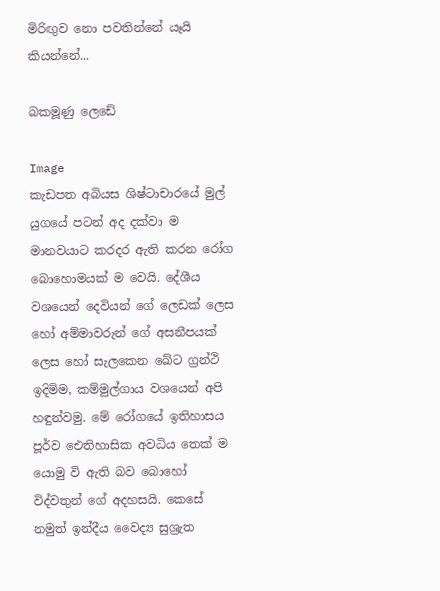මිරිඟුව නො පවතින්නේ යෑයි කියන්නේ...

බකමූණු ලෙඩේ

Image
කැඩපත අබියස ශිෂ්ටාචාරයේ මුල් යුගයේ පටන් අද දක්‌වා ම මානවයාට කරදර ඇති කරන රෝග බොහොමයක්‌ ම වෙයි. දේශීය වශයෙන් දෙවියන් ගේ ලෙඩක්‌ ලෙස හෝ අම්මාවරුන් ගේ අසනීපයක්‌ ලෙස හෝ සැලකෙන ඛේට ග්‍රන්ථි ඉදිමිම, කම්මුල්ගාය වශයෙන් අපි හඳුන්වමු. මේ රෝගයේ ඉතිහාසය පූර්ව ඓතිහාසික අවධිය තෙක්‌ ම යොමු වි ඇති බව බොහෝ විද්වතුන් ගේ අදහසයි. කෙසේ නමුත් ඉන්දීය වෛද්‍ය සුශ්‍රැත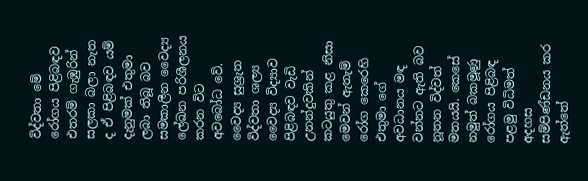විද්වතා මේ රෝගය පිළිබඳව එතරම් ගැඹුරින් සලකා බලා නැත ද ඒ පිළිබඳව යම් දැනුමක්‌ එතුමා ලබා තිබූ බව සමකාලීන වෛද්‍ය ලේඛන පරිශීලනය කරන විට අවබෝධ වේ. වෛද්‍ය සුශ්‍රැත විද්වතා ශල්‍ය වෛද්‍ය විද්‍යාව පිළිබඳව වැඩි උනන්දුවකින් කටයුතු කළ නිසා මෙවන් ඇතැම් රෝග කෙරෙහි එතුමා ගේ අවධානය මඳ වන්නට ඇති බව නූතන විද්වත් මතයයි. කෙසේ නමුත් බකමූණු රෝගය පිළිබඳ පළමු විධිමත් අදහස සම්පිණ්‌ඩනය කර ඇත්තේ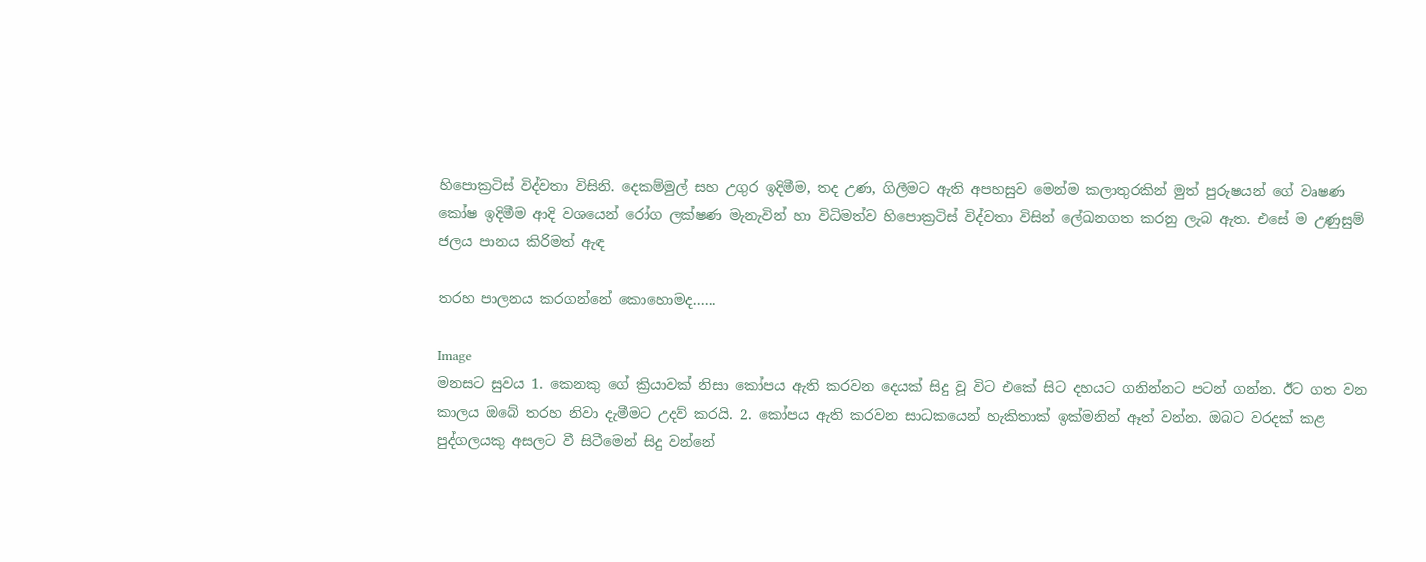හිපොක්‍රටිස්‌ විද්වතා විසිනි. දෙකම්මුල් සහ උගුර ඉදිමීම, තද උණ, ගිලීමට ඇති අපහසුව මෙන්ම කලාතුරකින් මුත් පුරුෂයන් ගේ වෘෂණ කෝෂ ඉදිමීම ආදි වශයෙන් රෝග ලක්‌ෂණ මැනැවින් හා විධිමත්ව හිපොක්‍රටිස්‌ විද්වතා විසින් ලේඛනගත කරනු ලැබ ඇත. එසේ ම උණුසුම් ජලය පානය කිරිමත් ඇඳ

තරහ පාලනය කරගන්නේ කො‍හොමද......

Image
මනසට සුවය 1. කෙනකු ගේ ක්‍රියාවක්‌ නිසා කෝපය ඇති කරවන දෙයක්‌ සිදු වූ විට එකේ සිට දහයට ගනින්නට පටන් ගන්න. ඊට ගත වන කාලය ඔබේ තරහ නිවා දැමීමට උදව් කරයි. 2. කෝපය ඇති කරවන සාධකයෙන් හැකිතාක්‌ ඉක්‌මනින් ඈත් වන්න. ඔබට වරදක්‌ කළ පුද්ගලයකු අසලට වී සිටීමෙන් සිදු වන්නේ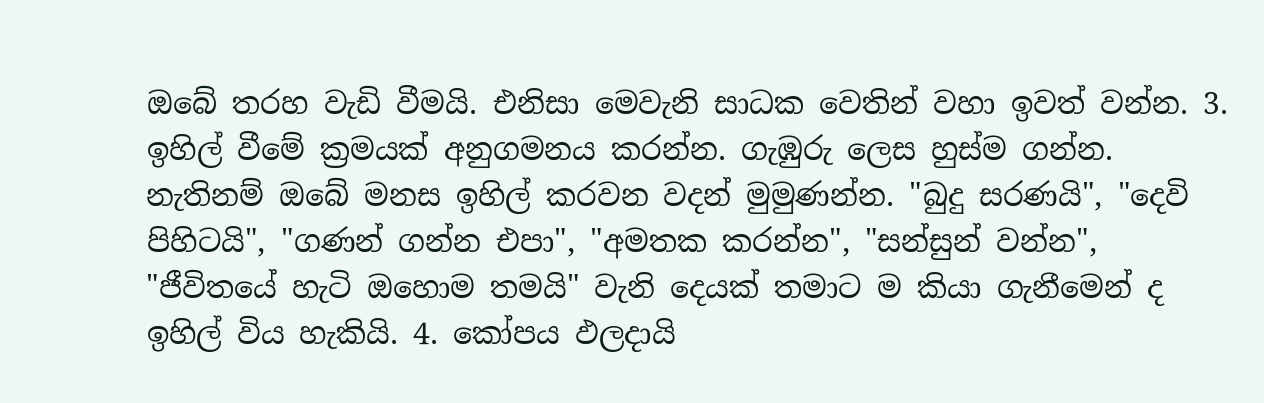ඔබේ තරහ වැඩි වීමයි. එනිසා මෙවැනි සාධක වෙතින් වහා ඉවත් වන්න. 3. ඉහිල් වීමේ ක්‍රමයක්‌ අනුගමනය කරන්න. ගැඹුරු ලෙස හුස්‌ම ගන්න. නැතිනම් ඔබේ මනස ඉහිල් කරවන වදන් මුමුණන්න. "බුදු සරණයි", "දෙවි පිහිටයි", "ගණන් ගන්න එපා", "අමතක කරන්න", "සන්සුන් වන්න", "ජීවිතයේ හැටි ඔහොම තමයි" වැනි දෙයක්‌ තමාට ම කියා ගැනීමෙන් ද ඉහිල් විය හැකියි. 4. කෝපය ඵලදායි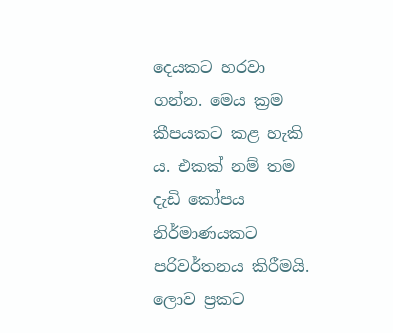දෙයකට හරවා ගන්න. මෙය ක්‍රම කීපයකට කළ හැකි ය. එකක්‌ නම් තම දැඩි කෝපය නිර්මාණයකට පරිවර්තනය කිරීමයි. ලොව ප්‍රකට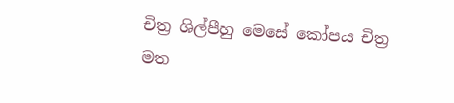චිත්‍ර ශිල්පීහු මෙසේ කෝපය චිත්‍ර මත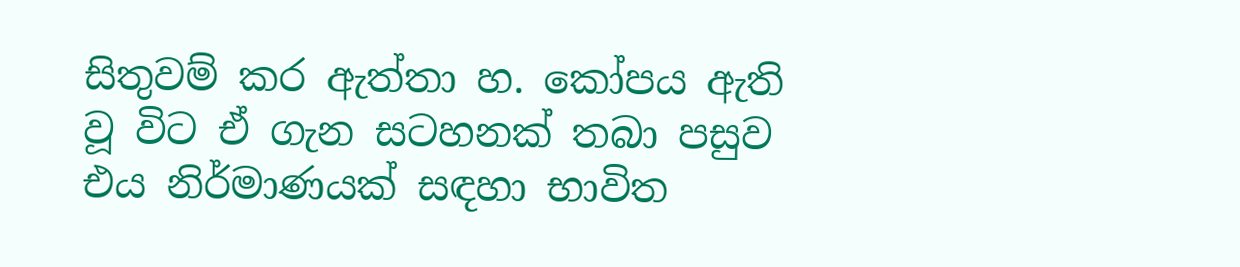සිතුවම් කර ඇත්තා හ. කෝපය ඇති වූ විට ඒ ගැන සටහනක්‌ තබා පසුව එය නිර්මාණයක්‌ සඳහා භාවිත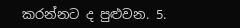කරන්නට ද පුළුවන. 5.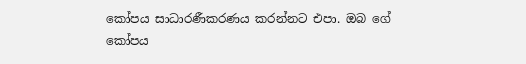කෝපය සාධාරණීකරණය කරන්නට එපා. ඔබ ගේ කෝපය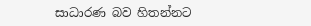සාධාරණ බව හිතන්නට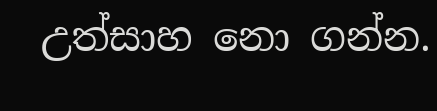උත්සාහ නො ගන්න.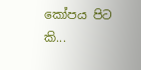කෝපය පිට කි...